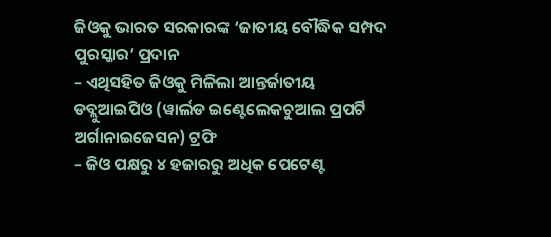ଜିଓକୁ ଭାରତ ସରକାରଙ୍କ ‘ଜାତୀୟ ବୌଦ୍ଧିକ ସମ୍ପଦ ପୁରସ୍କାର’ ପ୍ରଦାନ
– ଏଥିସହିତ ଜିଓକୁ ମିଳିଲା ଆନ୍ତର୍ଜାତୀୟ ଡବ୍ଲୁଆଇପିଓ (ୱାର୍ଲଡ ଇଣ୍ଟେଲେକଚୁଆଲ ପ୍ରପର୍ଟି ଅର୍ଗାନାଇଜେସନ) ଟ୍ରଫି
– ଜିଓ ପକ୍ଷରୁ ୪ ହଜାରରୁ ଅଧିକ ପେଟେଣ୍ଟ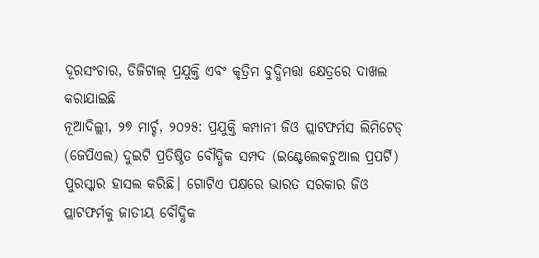ଦୂରସଂଚାର, ଡିଜିଟାଲ୍ ପ୍ରଯୁକ୍ତି ଏବଂ କୃତ୍ରିମ ବୁଦ୍ଧିମତ୍ତା କ୍ଷେତ୍ରରେ ଦାଖଲ କରାଯାଇଛି
ନୂଆଦିଲ୍ଲୀ, ୨୭ ମାର୍ଚ୍ଚ, ୨୦୨୫: ପ୍ରଯୁକ୍ତି କମ୍ପାନୀ ଜିଓ ପ୍ଲାଟଫର୍ମସ ଲିମିଟେଡ୍ (ଜେପିଏଲ) ଦୁଇଟି ପ୍ରତିଷ୍ଠିତ ବୌଦ୍ଧିକ ସମ୍ପଦ (ଇଣ୍ଟେଲେକଚୁଆଲ ପ୍ରପର୍ଟି) ପୁରସ୍କାର ହାସଲ କରିଛି। ଗୋଟିଏ ପକ୍ଷରେ ଭାରତ ସରକାର ଜିଓ ପ୍ଲାଟଫର୍ମକୁ ଜାତୀୟ ବୌଦ୍ଧିକ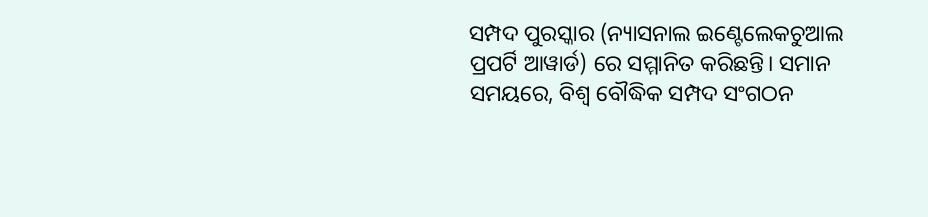ସମ୍ପଦ ପୁରସ୍କାର (ନ୍ୟାସନାଲ ଇଣ୍ଟେଲେକଚୁଆଲ ପ୍ରପର୍ଟି ଆୱାର୍ଡ) ରେ ସମ୍ମାନିତ କରିଛନ୍ତି। ସମାନ ସମୟରେ, ବିଶ୍ୱ ବୌଦ୍ଧିକ ସମ୍ପଦ ସଂଗଠନ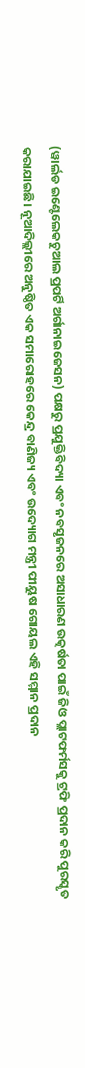(ୱାର୍ଲଡ ଇଣ୍ଟେଲେକଚୁଆଲ ପ୍ରପର୍ଟି ଅର୍ଗାନାଇଜେସନ) ପକ୍ଷରୁ ପ୍ରଯୁକ୍ତିବିଦ୍ୟା ଏବଂ ନବସୃଜନରେ ଅସାଧାରଣ ଉତ୍କର୍ଷତା ପାଇଁ ଜିଓ ପ୍ଲାଟଫର୍ମସକୁ ଟ୍ରଫି ପ୍ରଦାନ କରି ପୁରସ୍କୃତ କରାଯାଇଛି। ନୂଆଦିଲ୍ଲୀରେ ଅନୁଷ୍ଠିତ ଏକ ସମାରୋହରେ କେନ୍ଦ୍ର ବାଣିଜ୍ୟ ଏବଂ ଉଦ୍ୟୋଗ ମନ୍ତ୍ରୀ ପୀୟୁଷ ଗୋୟଲ ଏହି ସମ୍ମାନ ପ୍ରଦାନ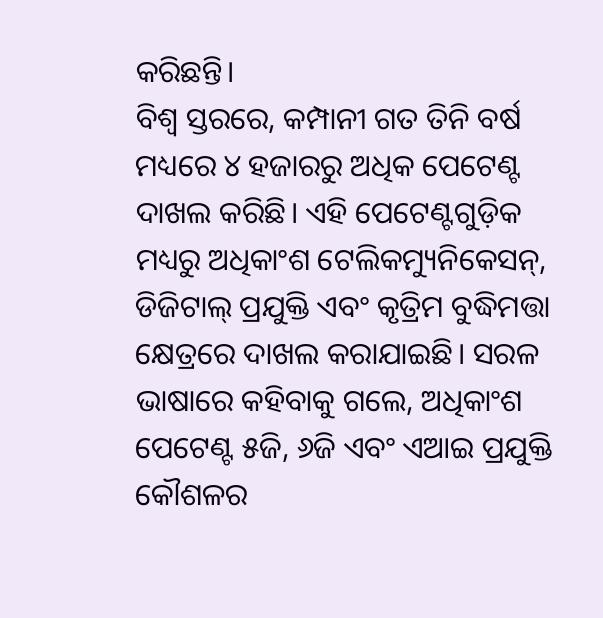କରିଛନ୍ତି।
ବିଶ୍ୱ ସ୍ତରରେ, କମ୍ପାନୀ ଗତ ତିନି ବର୍ଷ ମଧ୍ୟରେ ୪ ହଜାରରୁ ଅଧିକ ପେଟେଣ୍ଟ ଦାଖଲ କରିଛି। ଏହି ପେଟେଣ୍ଟଗୁଡ଼ିକ ମଧ୍ୟରୁ ଅଧିକାଂଶ ଟେଲିକମ୍ୟୁନିକେସନ୍, ଡିଜିଟାଲ୍ ପ୍ରଯୁକ୍ତି ଏବଂ କୃତ୍ରିମ ବୁଦ୍ଧିମତ୍ତା କ୍ଷେତ୍ରରେ ଦାଖଲ କରାଯାଇଛି। ସରଳ ଭାଷାରେ କହିବାକୁ ଗଲେ, ଅଧିକାଂଶ ପେଟେଣ୍ଟ ୫ଜି, ୬ଜି ଏବଂ ଏଆଇ ପ୍ରଯୁକ୍ତି କୌଶଳର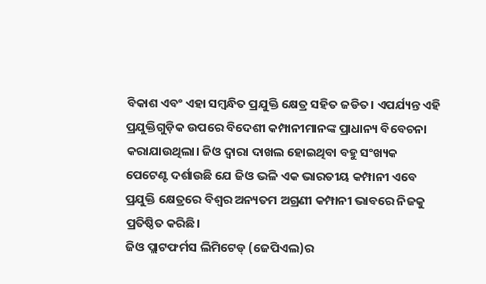ବିକାଶ ଏବଂ ଏହା ସମ୍ବନ୍ଧିତ ପ୍ରଯୁକ୍ତି କ୍ଷେତ୍ର ସହିତ ଜଡିତ। ଏପର୍ଯ୍ୟନ୍ତ ଏହି ପ୍ରଯୁକ୍ତିଗୁଡ଼ିକ ଉପରେ ବିଦେଶୀ କମ୍ପାନୀମାନଙ୍କ ପ୍ରାଧାନ୍ୟ ବିବେଚନା କରାଯାଉଥିଲା। ଜିଓ ଦ୍ୱାରା ଦାଖଲ ହୋଇଥିବା ବହୁ ସଂଖ୍ୟକ ପେଟେଣ୍ଟ ଦର୍ଶାଉଛି ଯେ ଜିଓ ଭଳି ଏକ ଭାରତୀୟ କମ୍ପାନୀ ଏବେ ପ୍ରଯୁକ୍ତି କ୍ଷେତ୍ରରେ ବିଶ୍ୱର ଅନ୍ୟତମ ଅଗ୍ରଣୀ କମ୍ପାନୀ ଭାବରେ ନିଜକୁ ପ୍ରତିଷ୍ଠିତ କରିଛି।
ଜିଓ ପ୍ଲାଟଫର୍ମସ ଲିମିଟେଡ୍ (ଜେପିଏଲ)ର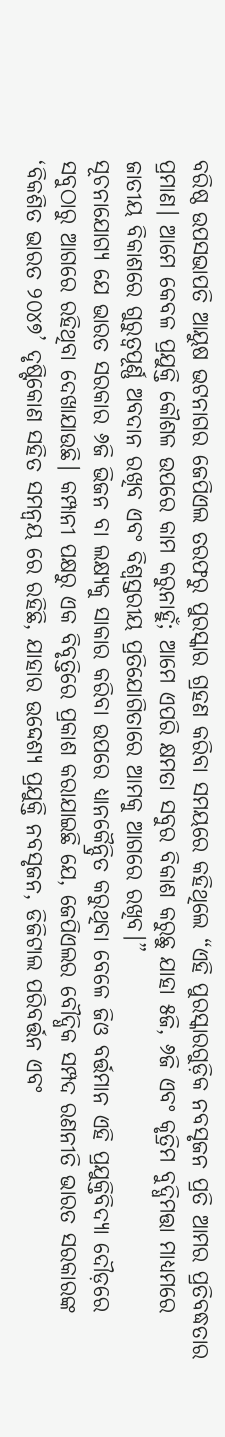ବରିଷ୍ଠ ଉପସଭାପତି ଆୟୁଷ ଭଟନାଗର ଜେପିଏଲ ତରଫରୁ ପୁରସ୍କାର ଗ୍ରହଣ କରିବା ସମୟରେ କହିଥିଲେ “ଏହି ପୁରସ୍କାରଗୁଡ଼ିକ ନବସୃଜନ ପ୍ରତି ଆମର ପ୍ରତିବଦ୍ଧତାର ପ୍ରମାଣ। ଆମେ କେବଳ ପ୍ରଯୁକ୍ତି କୌଶଳ ଉପରେ କାମ କରୁନାହୁଁ; ଆମେ ଏପରି କ୍ଷମତା ସବୁର ବିକାଶ କରୁଛୁ ଯାହା ୫ଜି, ୬ଜି ଏବଂ କୃତ୍ରିମ ବୁଦ୍ଧିମତ୍ତା ମାଧ୍ୟମରେ ଜାତୀୟ ବିକାଶରେ ଗୁରୁତ୍ୱପୂର୍ଣ୍ଣ ଅବଦାନ ରଖିବ ଏବଂ ବିଶ୍ୱସ୍ତରୀୟ ପ୍ରତିଯୋଗିତାରେ ଆମକୁ ଆଗରେ ରଖିବ।”
ସୂଚନାଯୋଗ୍ୟ ଯେ ଭାରତ ସରକାର ୬ଜି ଭିଜନ ବା ଲକ୍ଷ୍ୟକୁ ସାକାର କରିବା ଉପରେ ଧ୍ୟାନକୈନ୍ଦ୍ରିତ କରୁଥିବା ବେଳେ ଜିଓ ବର୍ତ୍ତମାନ ଏହି ପ୍ରଯୁକ୍ତିବିଦ୍ୟା ଦୌଡ଼ରେ ସବୁଠାରୁ ଆଗରେ ରହିଥିବା ଦେଖାଯାଉଛି। କମ୍ପାନୀ ପକ୍ଷରୁ ଏକ ବିବୃତ୍ତିରେ ପ୍ରକାଶ କରାଯାଇଛି ଯେ, ଜେପିଏଲର ବୌଦ୍ଧିକ ସମ୍ପଦ ରଣନୀତି ଭାରତ ସରକାରଙ୍କ ‘ବିକଶିତ ଭାରତ ୨୦୪୭’ ଦୃଷ୍ଟିକୋଣ ସହିତ ସମନ୍ୱୟ ରେ ରହିଛି, ଯାହାର ଉଦ୍ଦେଶ୍ୟ ପ୍ରଯୁକ୍ତି ନବସୃଜନ, ଡିଜିଟାଲ ପରିବର୍ତ୍ତନ ଏବଂ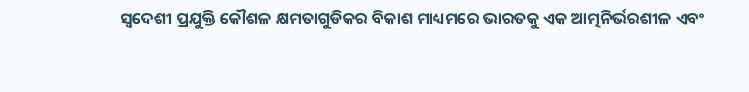ସ୍ୱଦେଶୀ ପ୍ରଯୁକ୍ତି କୌଶଳ କ୍ଷମତାଗୁଡିକର ବିକାଶ ମାଧ୍ୟମରେ ଭାରତକୁ ଏକ ଆତ୍ମନିର୍ଭରଶୀଳ ଏବଂ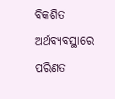ବିକଶିତ ଅର୍ଥବ୍ୟବସ୍ଥାରେ ପରିଣତ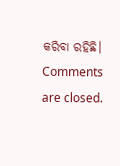କରିବା ରହିଛି।
Comments are closed.